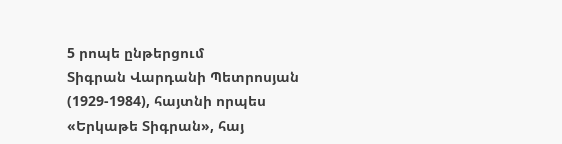5 րոպե ընթերցում
Տիգրան Վարդանի Պետրոսյան (1929-1984), հայտնի որպես «Երկաթե Տիգրան», հայ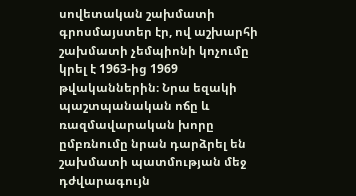սովետական շախմատի գրոսմայստեր էր, ով աշխարհի շախմատի չեմպիոնի կոչումը կրել է 1963-ից 1969 թվականներին։ Նրա եզակի պաշտպանական ոճը և ռազմավարական խորը ըմբռնումը նրան դարձրել են շախմատի պատմության մեջ դժվարագույն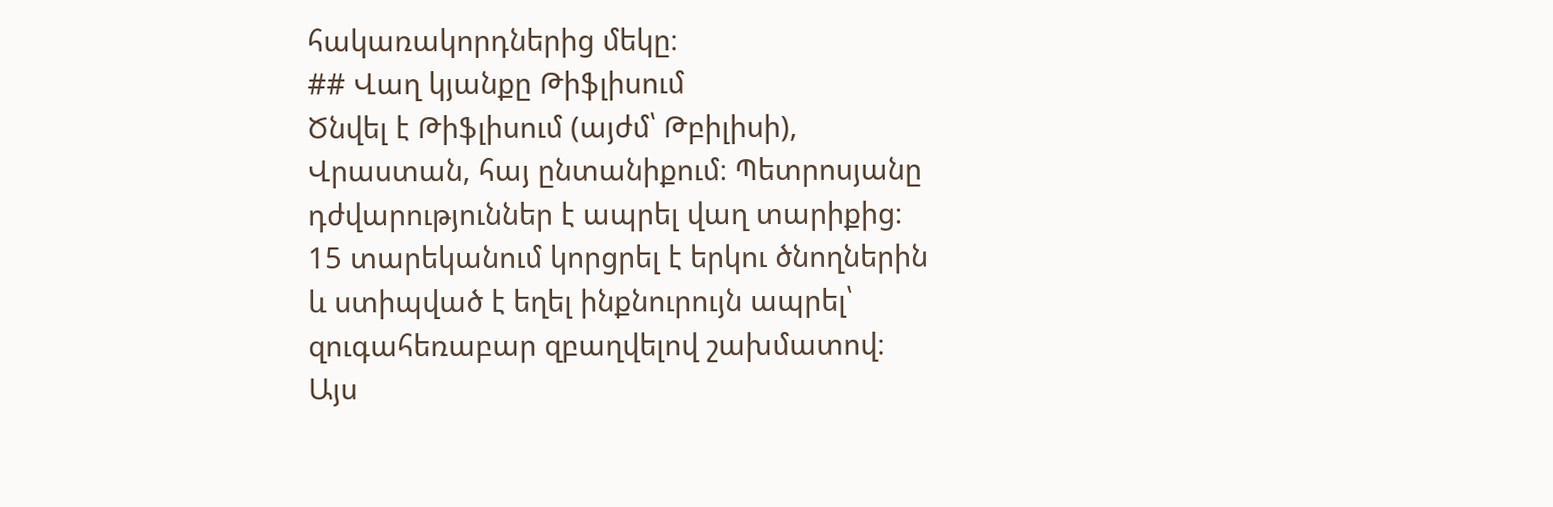հակառակորդներից մեկը։
## Վաղ կյանքը Թիֆլիսում
Ծնվել է Թիֆլիսում (այժմ՝ Թբիլիսի), Վրաստան, հայ ընտանիքում։ Պետրոսյանը դժվարություններ է ապրել վաղ տարիքից։ 15 տարեկանում կորցրել է երկու ծնողներին և ստիպված է եղել ինքնուրույն ապրել՝ զուգահեռաբար զբաղվելով շախմատով։ Այս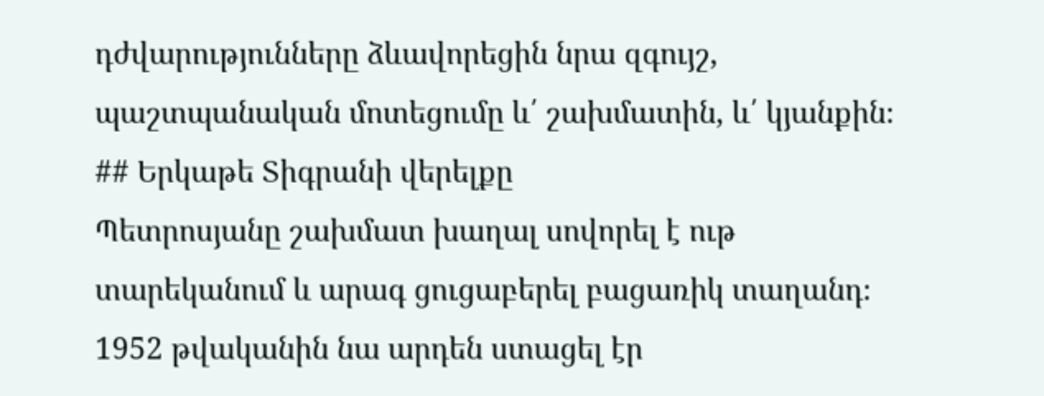դժվարությունները ձևավորեցին նրա զգույշ, պաշտպանական մոտեցումը և՛ շախմատին, և՛ կյանքին։
## Երկաթե Տիգրանի վերելքը
Պետրոսյանը շախմատ խաղալ սովորել է ութ տարեկանում և արագ ցուցաբերել բացառիկ տաղանդ։ 1952 թվականին նա արդեն ստացել էր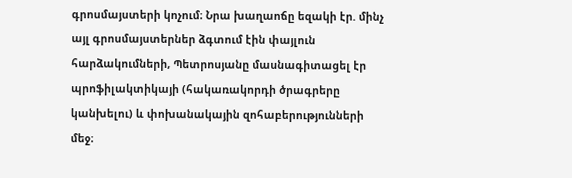գրոսմայստերի կոչում։ Նրա խաղաոճը եզակի էր. մինչ այլ գրոսմայստերներ ձգտում էին փայլուն հարձակումների, Պետրոսյանը մասնագիտացել էր պրոֆիլակտիկայի (հակառակորդի ծրագրերը կանխելու) և փոխանակային զոհաբերությունների մեջ։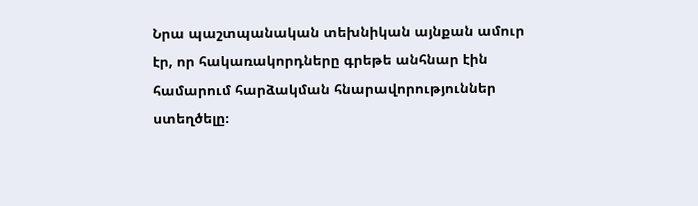Նրա պաշտպանական տեխնիկան այնքան ամուր էր, որ հակառակորդները գրեթե անհնար էին համարում հարձակման հնարավորություններ ստեղծելը։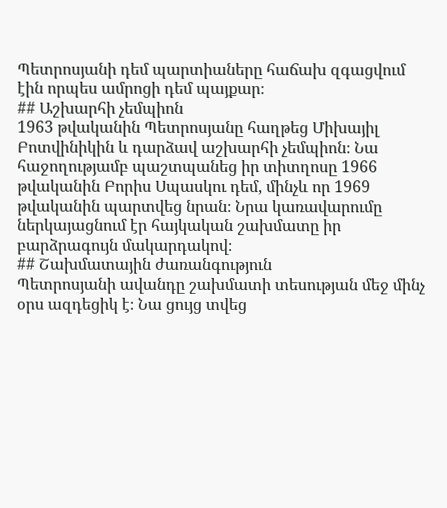Պետրոսյանի դեմ պարտիաները հաճախ զգացվում էին որպես ամրոցի դեմ պայքար։
## Աշխարհի չեմպիոն
1963 թվականին Պետրոսյանը հաղթեց Միխայիլ Բոտվինիկին և դարձավ աշխարհի չեմպիոն։ Նա հաջողությամբ պաշտպանեց իր տիտղոսը 1966 թվականին Բորիս Սպասկու դեմ, մինչև որ 1969 թվականին պարտվեց նրան։ Նրա կառավարումը ներկայացնում էր հայկական շախմատը իր բարձրագույն մակարդակով։
## Շախմատային ժառանգություն
Պետրոսյանի ավանդը շախմատի տեսության մեջ մինչ օրս ազդեցիկ է։ Նա ցույց տվեց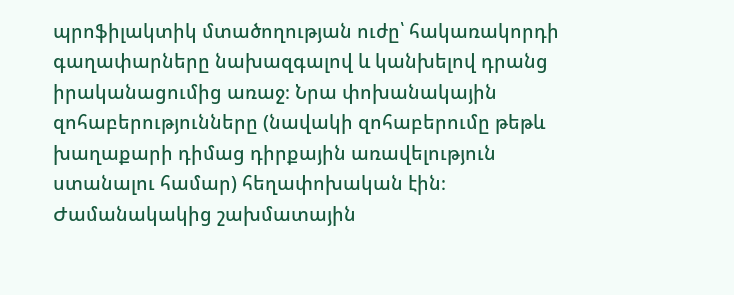պրոֆիլակտիկ մտածողության ուժը՝ հակառակորդի գաղափարները նախազգալով և կանխելով դրանց իրականացումից առաջ։ Նրա փոխանակային զոհաբերությունները (նավակի զոհաբերումը թեթև խաղաքարի դիմաց դիրքային առավելություն ստանալու համար) հեղափոխական էին։
Ժամանակակից շախմատային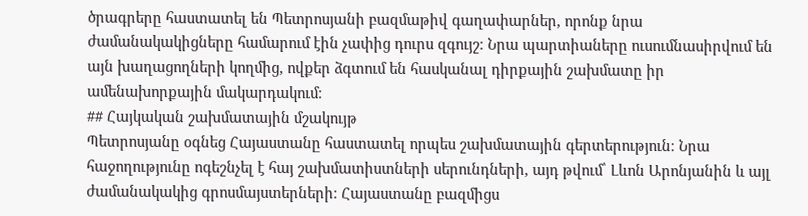ծրագրերը հաստատել են Պետրոսյանի բազմաթիվ գաղափարներ, որոնք նրա ժամանակակիցները համարում էին չափից դուրս զգույշ։ Նրա պարտիաները ուսումնասիրվում են այն խաղացողների կողմից, ովքեր ձգտում են հասկանալ դիրքային շախմատը իր ամենախորքային մակարդակում։
## Հայկական շախմատային մշակույթ
Պետրոսյանը օգնեց Հայաստանը հաստատել որպես շախմատային գերտերություն։ Նրա հաջողությունը ոգեշնչել է հայ շախմատիստների սերունդների, այդ թվում՝ Լևոն Արոնյանին և այլ ժամանակակից գրոսմայստերների։ Հայաստանը բազմիցս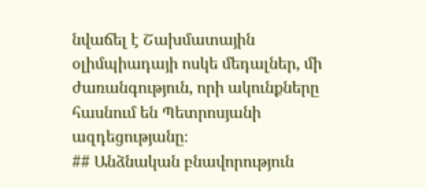նվաճել է Շախմատային օլիմպիադայի ոսկե մեդալներ, մի ժառանգություն, որի ակունքները հասնում են Պետրոսյանի ազդեցությանը։
## Անձնական բնավորություն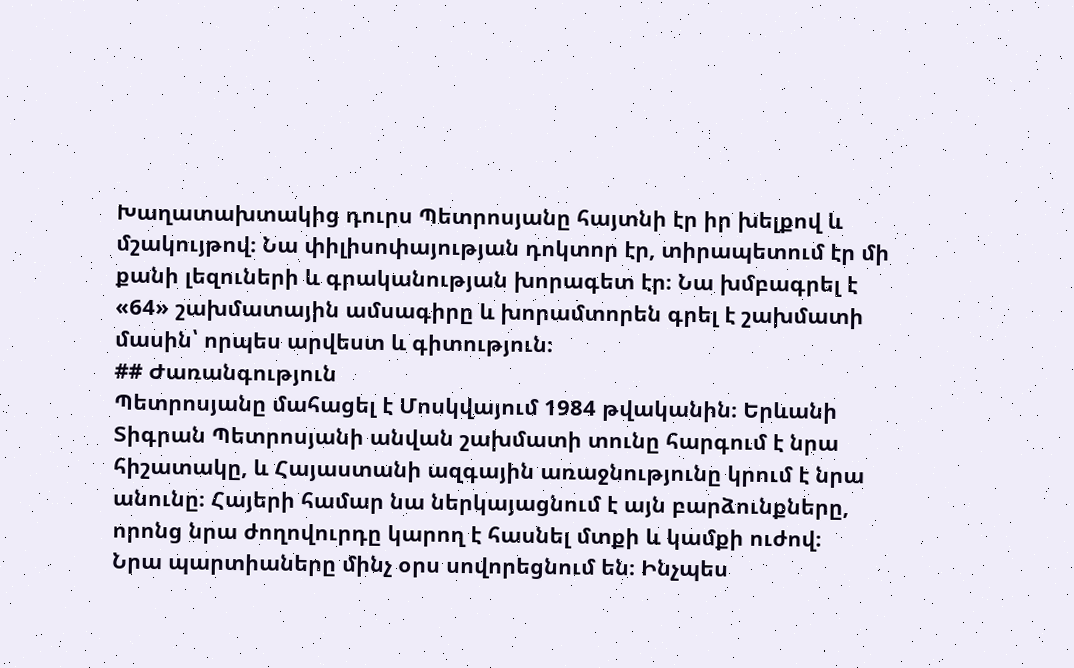Խաղատախտակից դուրս Պետրոսյանը հայտնի էր իր խելքով և մշակույթով։ Նա փիլիսոփայության դոկտոր էր, տիրապետում էր մի քանի լեզուների և գրականության խորագետ էր։ Նա խմբագրել է «64» շախմատային ամսագիրը և խորամտորեն գրել է շախմատի մասին՝ որպես արվեստ և գիտություն։
## Ժառանգություն
Պետրոսյանը մահացել է Մոսկվայում 1984 թվականին։ Երևանի Տիգրան Պետրոսյանի անվան շախմատի տունը հարգում է նրա հիշատակը, և Հայաստանի ազգային առաջնությունը կրում է նրա անունը։ Հայերի համար նա ներկայացնում է այն բարձունքները, որոնց նրա ժողովուրդը կարող է հասնել մտքի և կամքի ուժով։
Նրա պարտիաները մինչ օրս սովորեցնում են։ Ինչպես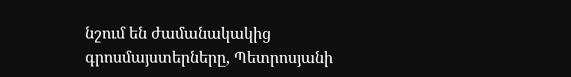նշում են ժամանակակից գրոսմայստերները, Պետրոսյանի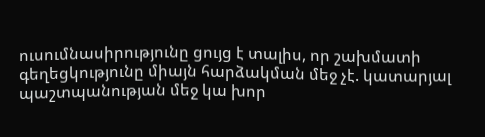ուսումնասիրությունը ցույց է տալիս, որ շախմատի գեղեցկությունը միայն հարձակման մեջ չէ. կատարյալ պաշտպանության մեջ կա խոր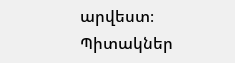արվեստ։
Պիտակներ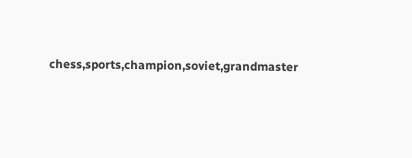chess,sports,champion,soviet,grandmaster